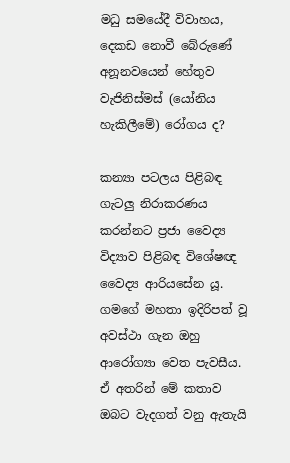මධු සමයේදී විවාහය, දෙකඩ නොවී බේරුණේ අනූනවයෙන් හේතුව වැජිනිස්මස් (යෝනිය හැකිලීමේ) රෝගය ද?

කන්‍යා පටලය පිළිබඳ ගැටලු නිරාකරණය කරන්නට ප්‍රජා වෛද්‍ය විද්‍යාව පිළිබඳ විශේෂඥ වෛද්‍ය ආරියසේන යූ. ගමගේ මහතා ඉදිරිපත් වූ අවස්ථා ගැන ඔහු ආරෝග්‍යා වෙත පැවසීය. ඒ අතරින් මේ කතාව ඔබට වැදගත් වනු ඇතැයි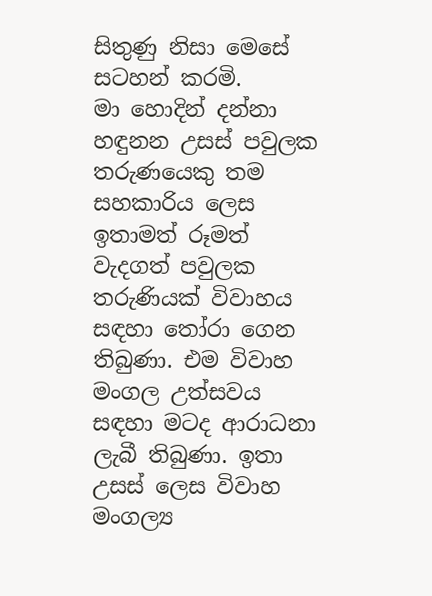සිතුණු නිසා මෙසේ සටහන් කරමි.
මා හොදින් දන්නා හඳුනන උසස් පවුලක තරුණයෙකු තම සහකාරිය ලෙස ඉතාමත් රූමත් වැදගත් පවුලක තරුණියක් විවාහය සඳහා තෝරා ගෙන තිබුණා. එම විවාහ මංගල උත්සවය සඳහා මටද ආරාධනා ලැබී තිබුණා. ඉතා උසස් ලෙස විවාහ මංගල්‍ය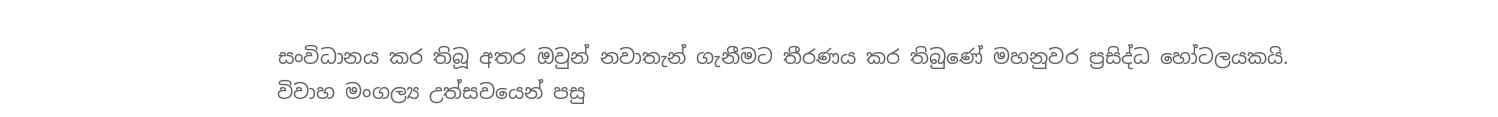සංවිධානය කර තිබූ අතර ඔවුන් නවාතැන් ගැනීමට තීරණය කර තිබුණේ මහනුවර ප්‍රසිද්ධ හෝටලයකයි.
විවාහ මංගල්‍ය උත්සවයෙන් පසු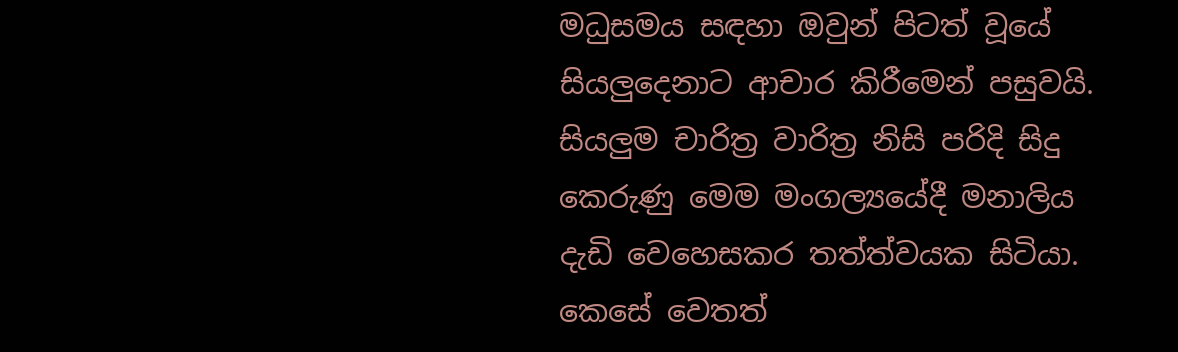මධුසමය සඳහා ඔවුන් පිටත් වූයේ සියලුදෙනාට ආචාර කිරීමෙන් පසුවයි.
සියලුම චාරිත්‍ර වාරිත්‍ර නිසි පරිදි සිදු කෙරුණු මෙම මංගල්‍යයේදී මනාලිය දැඩි වෙහෙසකර තත්ත්වයක සිටියා. කෙසේ වෙතත්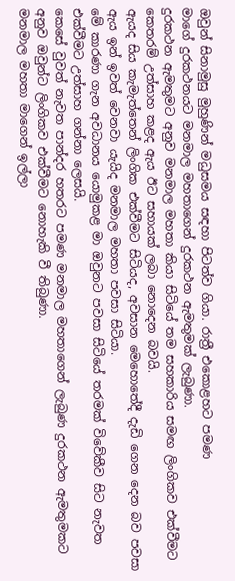ඔවුන් සිනාමුසු මුහුණින් මධුසමය සඳහා පිටත්ව ගියා. රාත්‍රී එකොළහට පමණ
මාගේ දුරකථනයට මනමාල මහතාගෙන් දුරකථන ඇමතුමක් ලැබුණා.
දුරකථන ඇමතුමට අනුව මනමාල මහතා කියා සිටියේ තම සහකාරිය සමඟ ලිංගිකව එක්වීමට කෙතරම් උත්සාහ කළද ඇය ඊට සහායක් ලබා නොදෙන බවයි.
ඇයද සිය කැමැත්තෙන් ලිංගික එක්වීමට සිටියද, අවසාන මෙහොතේදී දැඩි ගෙන දෙන බව පවසා ඇය ඉන් ඉවත් වෙනවා යැයිද මනමාල මහතා පවසා සිටියා.
මේ කාරණා ගැන අවධානය යොමුකළ මා ඔවුනට පවසා සිටියේ තරමක් විවේකීව සිට නැවත එක්වීමට උත්සාහ ගන්නා ලෙසයි.
කෙසේ වුවත් නැවත පාන්දර හතරට පමණ මනමාල මහතාගෙන් ලැබුණ දුරකථන ඇමතුමකට අනුව ඔවුන්ට ලිංගිකව එක්වීමට නොහැකි වී තිබුණා.
මනමාල මහතා මාගෙන් ඉල්ලා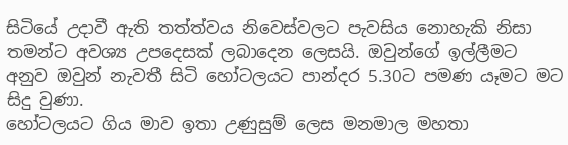සිටියේ උදාවී ඇති තත්ත්වය නිවෙස්වලට පැවසිය නොහැකි නිසා තමන්ට අවශ්‍ය උපදෙසක් ලබාදෙන ලෙසයි. ඔවුන්ගේ ඉල්ලීමට අනුව ඔවුන් නැවතී සිටි හෝටලයට පාන්දර 5.30ට පමණ යෑමට මට සිදු වුණා.
හෝටලයට ගිය මාව ඉතා උණුසුම් ලෙස මනමාල මහතා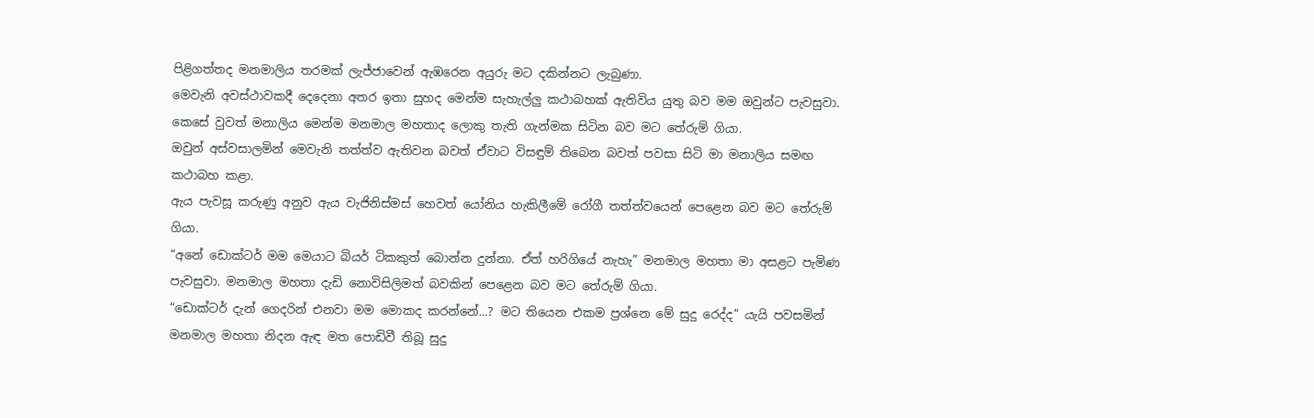පිළිගත්තද මනමාලිය තරමක් ලැජ්ජාවෙන් ඇඹරෙන අයුරු මට දකින්නට ලැබුණා.
මෙවැනි අවස්ථාවකදී දෙදෙනා අතර ඉතා සුහද මෙන්ම සැහැල්ලු කථාබහක් ඇතිවිය යුතු බව මම ඔවුන්ට පැවසුවා.
කෙසේ වුවත් මනාලිය මෙන්ම මනමාල මහතාද ලොකු තැති ගැන්මක සිටින බව මට තේරුම් ගියා.
ඔවුන් අස්වසාලමින් මෙවැනි තත්ත්ව ඇතිවන බවත් ඒවාට විසඳුම් තිබෙන බවත් පවසා සිටි මා මනාලිය සමඟ කථාබහ කළා.
ඇය පැවසූ කරුණු අනුව ඇය වැජිනිස්මස් හෙවත් යෝනිය හැකිලීමේ රෝගී තත්ත්වයෙන් පෙළෙන බව මට තේරුම් ගියා.
“අනේ ඩොක්ටර් මම මෙයාට බියර් ටිකකුත් බොන්න දුන්නා. ඒත් හරිගියේ නැහැ” මනමාල මහතා මා අසළට පැමිණ පැවසුවා. මනමාල මහතා දැඩි නොවිසිලිමත් බවකින් පෙළෙන බව මට තේරුම් ගියා.
“ඩොක්ටර් දැන් ගෙදරින් එනවා මම මොකද කරන්නේ...? මට තියෙන එකම ප්‍රශ්නෙ මේ සුදු රෙද්ද” යැයි පවසමින් මනමාල මහතා නිදන ඇඳ මත පොඩිවී තිබූ සුදු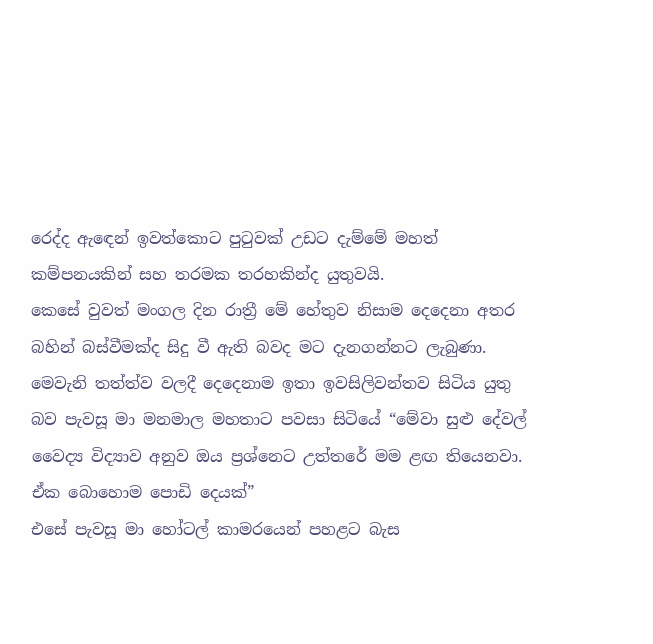රෙද්ද ඇඳෙන් ඉවත්කොට පුටුවක් උඩට දැම්මේ මහත් කම්පනයකින් සහ තරමක තරහකින්ද යුතුවයි.
කෙසේ වුවත් මංගල දින රාත්‍රී මේ හේතුව නිසාම දෙදෙනා අතර බහින් බස්වීමක්ද සිදු වී ඇති බවද මට දැනගන්නට ලැබුණා. මෙවැනි තත්ත්ව වලදී දෙදෙනාම ඉතා ඉවසිලිවන්තව සිටිය යුතු බව පැවසූ මා මනමාල මහතාට පවසා සිටියේ “මේවා සුළු දේවල් වෛද්‍ය විද්‍යාව අනුව ඔය ප්‍රශ්නෙට උත්තරේ මම ළඟ තියෙනවා.
ඒක බොහොම පොඩි දෙයක්”
එසේ පැවසූ මා හෝටල් කාමරයෙන් පහළට බැස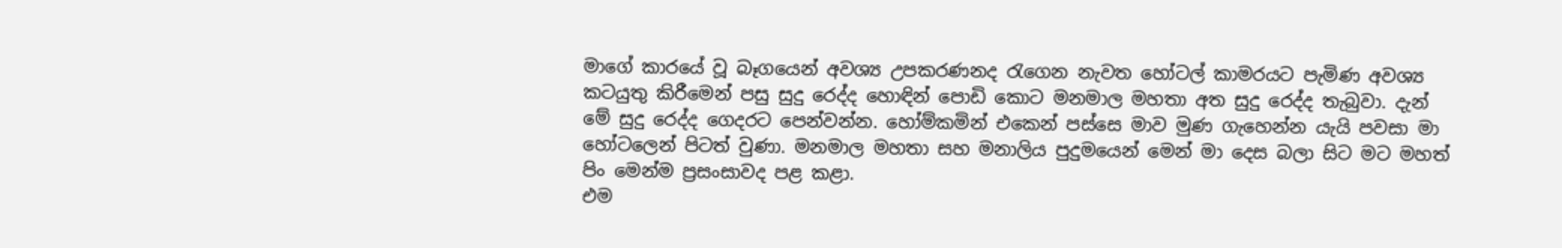මාගේ කාරයේ වූ බෑගයෙන් අවශ්‍ය උපකරණනද රැගෙන නැවත හෝටල් කාමරයට පැමිණ අවශ්‍ය කටයුතු කිරීමෙන් පසු සුදු රෙද්ද හොඳින් පොඩි කොට මනමාල මහතා අත සුදු රෙද්ද තැබුවා. දැන් මේ සුදු රෙද්ද ගෙදරට පෙන්වන්න. හෝම්කමින් එකෙන් පස්සෙ මාව මුණ ගැහෙන්න යැයි පවසා මා හෝටලෙන් පිටත් වුණා. මනමාල මහතා සහ මනාලිය පුදුමයෙන් මෙන් මා දෙස බලා සිට මට මහත් පිං මෙන්ම ප්‍රසංසාවද පළ කළා.
එම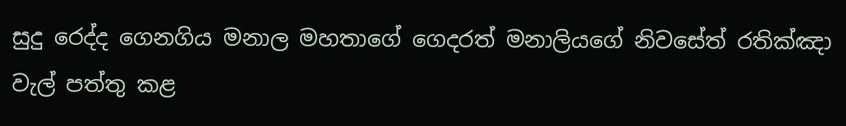සුදු රෙද්ද ගෙනගිය මනාල මහතාගේ ගෙදරත් මනාලියගේ නිවසේත් රතික්ඤා වැල් පත්තු කළ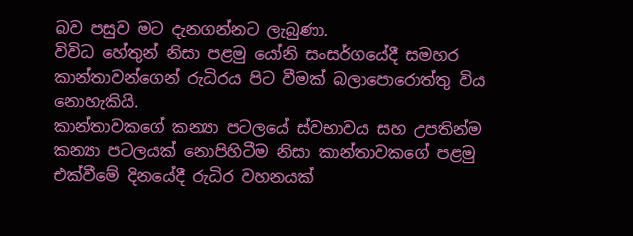බව පසුව මට දැනගන්නට ලැබුණා.
විවිධ හේතුන් නිසා පළමු යෝනි සංසර්ගයේදී සමහර කාන්තාවන්ගෙන් රුධිරය පිට වීමක් බලාපොරොත්තු විය නොහැකියි.
කාන්තාවකගේ කන්‍යා පටලයේ ස්වභාවය සහ උපතින්ම කන්‍යා පටලයක් නොපිහිටීම නිසා කාන්තාවකගේ පළමු එක්වීමේ දිනයේදී රුධිර වහනයක්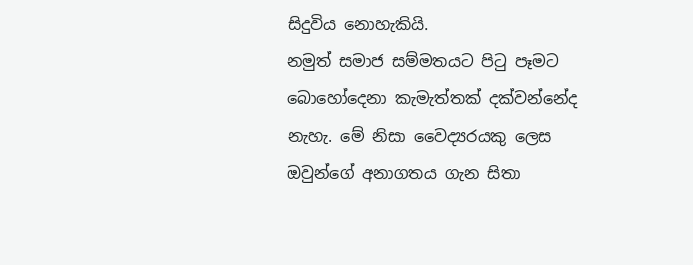සිදුවිය නොහැකියි.
නමුත් සමාජ සම්මතයට පිටු පෑමට බොහෝදෙනා කැමැත්තක් දක්වන්නේද නැහැ. මේ නිසා වෛද්‍යරයකු ලෙස ඔවුන්ගේ අනාගතය ගැන සිතා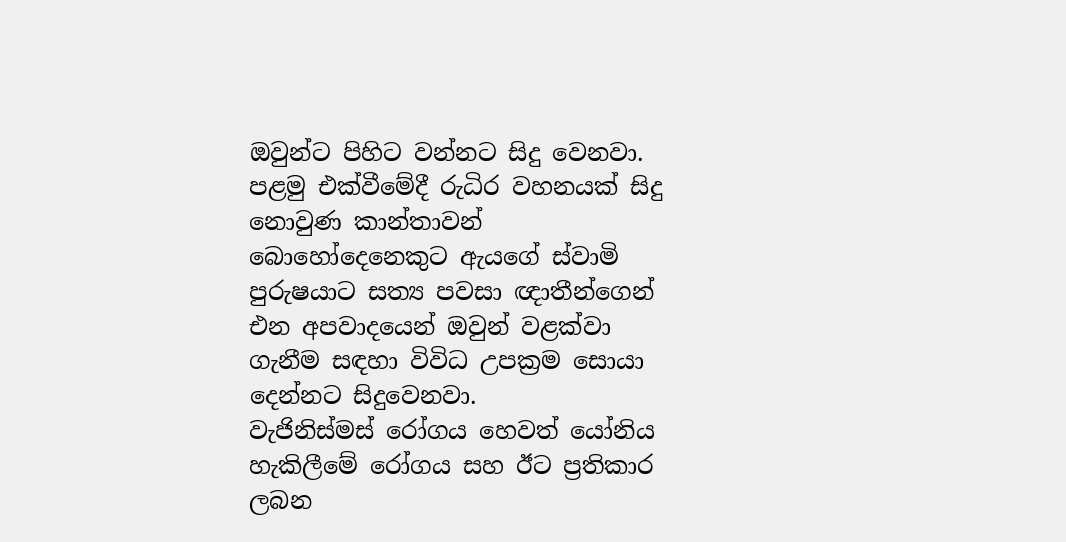ඔවුන්ට පිහිට වන්නට සිදු වෙනවා. පළමු එක්වීමේදී රුධිර වහනයක් සිදු නොවුණ කාන්තාවන් බොහෝදෙනෙකුට ඇයගේ ස්වාමි පුරුෂයාට සත්‍ය පවසා ඥාතීන්ගෙන් එන අපවාදයෙන් ඔවුන් වළක්වා ගැනීම සඳහා විවිධ උපක්‍රම සොයා දෙන්නට සිදුවෙනවා.
වැජිනිස්මස් රෝගය හෙවත් යෝනිය හැකිලීමේ රෝගය සහ ඊට ප්‍රතිකාර ලබන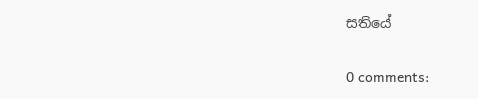සතියේ

0 comments: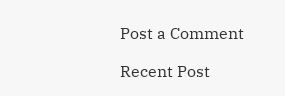Post a Comment

Recent Post